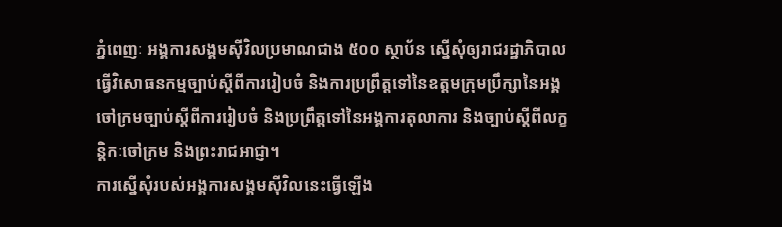ភ្នំពេញៈ អង្គការសង្គមស៊ីវិលប្រមាណជាង ៥០០ ស្ថាប័ន ស្នើសុំឲ្យរាជរដ្ឋាភិបាលធ្វើវិសោធនកម្មច្បាប់ស្តីពីការរៀបចំ និងការប្រព្រឹត្តទៅនៃឧត្តមក្រុមប្រឹក្សានៃអង្គចៅក្រមច្បាប់ស្តីពីការរៀបចំ និងប្រព្រឹត្តទៅនៃអង្គការតុលាការ និងច្បាប់ស្តីពីលក្ខន្តិកៈចៅក្រម និងព្រះរាជអាជ្ញា។
ការស្នើសុំរបស់អង្គការសង្គមស៊ីវិលនេះធ្វើឡើង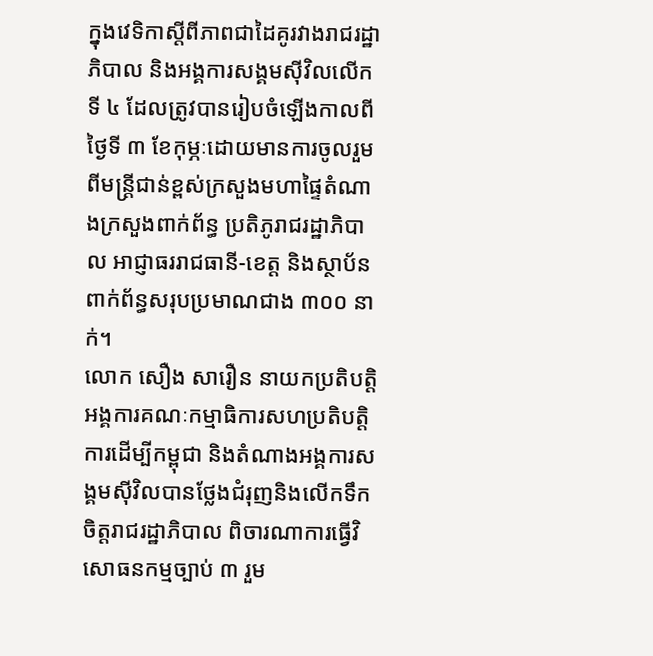ក្នុងវេទិកាស្តីពីភាពជាដៃគូរវាងរាជរដ្ឋាភិបាល និងអង្គការសង្គមស៊ីវិលលើកទី ៤ ដែលត្រូវបានរៀបចំឡើងកាលពីថ្ងៃទី ៣ ខែកុម្ភៈដោយមានការចូលរួមពីមន្ត្រីជាន់ខ្ពស់ក្រសួងមហាផ្ទៃតំណាងក្រសួងពាក់ព័ន្ធ ប្រតិភូរាជរដ្ឋាភិបាល អាជ្ញាធររាជធានី-ខេត្ត និងស្ថាប័នពាក់ព័ន្ធសរុបប្រមាណជាង ៣០០ នាក់។
លោក សឿង សារឿន នាយកប្រតិបត្តិអង្គការគណៈកម្មាធិការសហប្រតិបត្តិការដើម្បីកម្ពុជា និងតំណាងអង្គការសង្គមស៊ីវិលបានថ្លែងជំរុញនិងលើកទឹកចិត្តរាជរដ្ឋាភិបាល ពិចារណាការធ្វើវិសោធនកម្មច្បាប់ ៣ រួម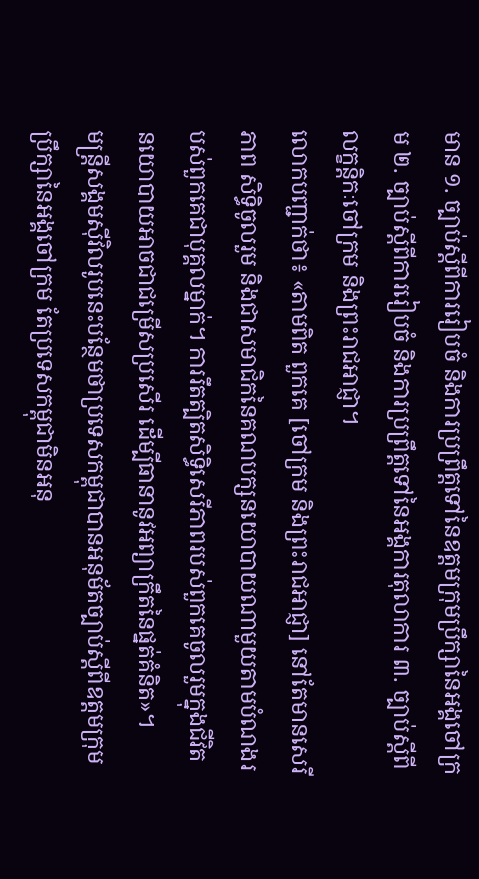មាន ១. ច្បាប់ស្តីពីការរៀបចំ និងការប្រព្រឹត្តទៅនៃឧត្តមក្រុមប្រឹក្សានៃអង្គចៅក្រម ២. ច្បាប់ស្តីពីការរៀបចំ និងការប្រព្រឹត្តទៅនៃអង្គការតុលាការ ៣. ច្បាប់ស្តីពីលក្ខន្តិកៈចៅក្រម និងព្រះរាជអាជ្ញា។
លោកបញ្ជាក់ថា៖ «តាមពិត ពួកគេ [ចៅក្រម និងព្រះរាជអាជ្ញា] នៅតែមានសេរីភាព សិទ្ធិចូលរួម និងជាសមាជិកនៃគណបក្សនយោបាយណាមួយតាមបំណងរបស់ពួកគេជាបុគ្គលម្នាក់។ ការរឹតត្បិតសិទ្ធិសេរីភាពរបស់ពួកគេចូលរួមក្នុងជីវិតនយោបាយអាចជាជម្រើសប្រសើរ ដើម្បីធានានូវអព្យាក្រឹតនៃផ្នត់គំនិត»។
មន្ត្រីសង្គមស៊ីវិលរូបនេះបន្ថែមថាប្រទេសកម្ពុជាបានអនុម័តច្បាប់ស្តីពីឧត្តមក្រុមប្រឹក្សានៃអង្គចៅក្រម តែប្រទេសកម្ពុជាមិនអនុ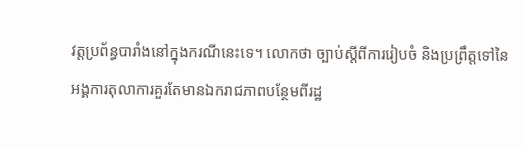វត្តប្រព័ន្ធបារាំងនៅក្នុងករណីនេះទេ។ លោកថា ច្បាប់ស្តីពីការរៀបចំ និងប្រព្រឹត្តទៅនៃអង្គការតុលាការគួរតែមានឯករាជភាពបន្ថែមពីរដ្ឋ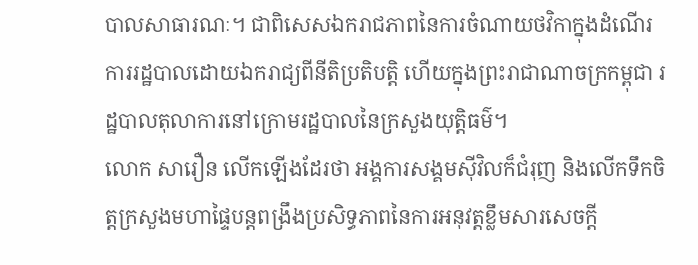បាលសាធារណៈ។ ជាពិសេសឯករាជភាពនៃការចំណាយថវិកាក្នុងដំណើរការរដ្ឋបាលដោយឯករាជ្យពីនីតិប្រតិបត្តិ ហើយក្នុងព្រះរាជាណាចក្រកម្ពុជា រដ្ឋបាលតុលាការនៅក្រោមរដ្ឋបាលនៃក្រសួងយុត្តិធម៌។
លោក សារឿន លើកឡើងដែរថា អង្គការសង្គមស៊ីវិលក៏ជំរុញ និងលើកទឹកចិត្តក្រសួងមហាផ្ទៃបន្តពង្រឹងប្រសិទ្ធភាពនៃការអនុវត្តខ្លឹមសារសេចក្តី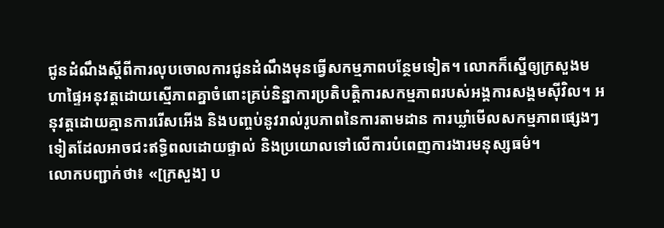ជូនដំណឹងស្តីពីការលុបចោលការជូនដំណឹងមុនធ្វើសកម្មភាពបន្ថែមទៀត។ លោកក៏ស្នើឲ្យក្រសួងមហាផ្ទៃអនុវត្តដោយស្មើភាពគ្នាចំពោះគ្រប់និន្នាការប្រតិបត្តិការសកម្មភាពរបស់អង្គការសង្គមស៊ីវិល។ អនុវត្តដោយគ្មានការរើសអើង និងបញ្ចប់នូវរាល់រូបភាពនៃការតាមដាន ការឃ្លាំមើលសកម្មភាពផ្សេងៗទៀតដែលអាចជះឥទ្ធិពលដោយផ្ទាល់ និងប្រយោលទៅលើការបំពេញការងារមនុស្សធម៌។
លោកបញ្ជាក់ថា៖ «[ក្រសួង] ប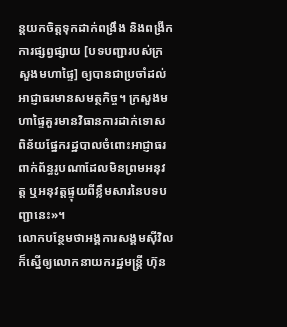ន្តយកចិត្តទុកដាក់ពង្រឹង និងពង្រីកការផ្សព្វផ្សាយ [បទបញ្ជារបស់ក្រសួងមហាផ្ទៃ] ឲ្យបានជាប្រចាំដល់អាជ្ញាធរមានសមត្ថកិច្ច។ ក្រសួងមហាផ្ទៃគួរមានវិធានការដាក់ទោស ពិន័យផ្នែករដ្ឋបាលចំពោះអាជ្ញាធរពាក់ព័ន្ធរូបណាដែលមិនព្រមអនុវត្ត ឬអនុវត្តផ្ទុយពីខ្លឹមសារនៃបទបញ្ជានេះ»។
លោកបន្ថែមថាអង្គការសង្គមស៊ីវិលក៏ស្នើឲ្យលោកនាយករដ្ឋមន្ត្រី ហ៊ុន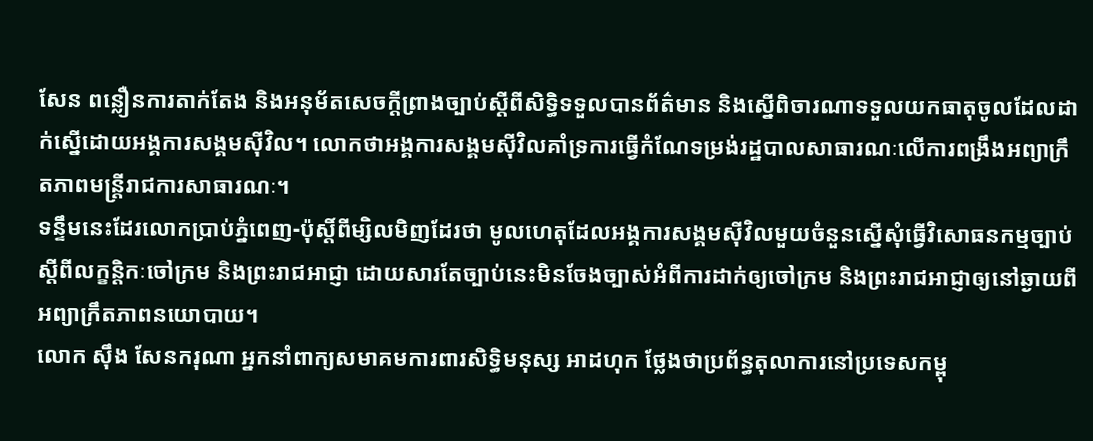សែន ពន្លឿនការតាក់តែង និងអនុម័តសេចក្តីព្រាងច្បាប់ស្តីពីសិទ្ធិទទួលបានព័ត៌មាន និងស្នើពិចារណាទទួលយកធាតុចូលដែលដាក់ស្នើដោយអង្គការសង្គមស៊ីវិល។ លោកថាអង្គការសង្គមស៊ីវិលគាំទ្រការធ្វើកំណែទម្រង់រដ្ឋបាលសាធារណៈលើការពង្រឹងអព្យាក្រឹតភាពមន្ត្រីរាជការសាធារណៈ។
ទន្ទឹមនេះដែរលោកប្រាប់ភ្នំពេញ-ប៉ុស្តិ៍ពីម្សិលមិញដែរថា មូលហេតុដែលអង្គការសង្គមស៊ីវិលមួយចំនួនស្នើសុំធ្វើវិសោធនកម្មច្បាប់ស្តីពីលក្ខន្តិកៈចៅក្រម និងព្រះរាជអាជ្ញា ដោយសារតែច្បាប់នេះមិនចែងច្បាស់អំពីការដាក់ឲ្យចៅក្រម និងព្រះរាជអាជ្ញាឲ្យនៅឆ្ងាយពីអព្យាក្រឹតភាពនយោបាយ។
លោក ស៊ឹង សែនករុណា អ្នកនាំពាក្យសមាគមការពារសិទ្ធិមនុស្ស អាដហុក ថ្លែងថាប្រព័ន្ធតុលាការនៅប្រទេសកម្ពុ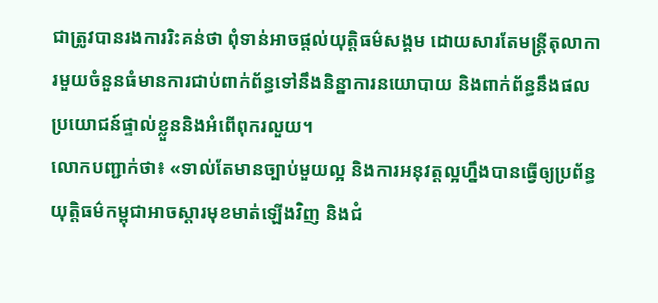ជាត្រូវបានរងការរិះគន់ថា ពុំទាន់អាចផ្តល់យុត្តិធម៌សង្គម ដោយសារតែមន្ត្រីតុលាការមួយចំនួនធំមានការជាប់ពាក់ព័ន្ធទៅនឹងនិន្នាការនយោបាយ និងពាក់ព័ន្ធនឹងផលប្រយោជន៍ផ្ទាល់ខ្លួននិងអំពើពុករលួយ។
លោកបញ្ជាក់ថា៖ «ទាល់តែមានច្បាប់មួយល្អ និងការអនុវត្តល្អហ្នឹងបានធ្វើឲ្យប្រព័ន្ធយុត្តិធម៌កម្ពុជាអាចស្តារមុខមាត់ឡើងវិញ និងជំ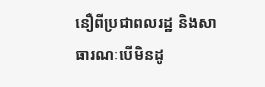នឿពីប្រជាពលរដ្ឋ និងសាធារណៈបើមិនដូ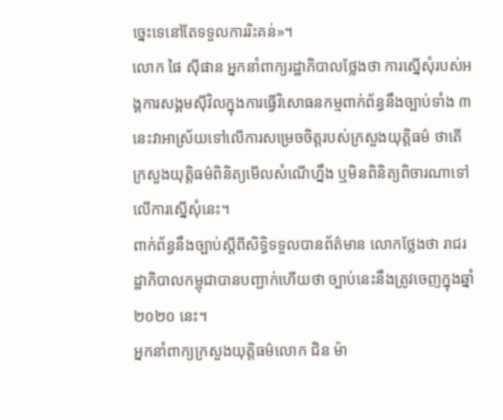ច្នេះទេនៅតែទទួលការរិះគន់»។
លោក ផៃ ស៊ីផាន អ្នកនាំពាក្យរដ្ឋាភិបាលថ្លែងថា ការស្នើសុំរបស់អង្គការសង្គមស៊ីវិលក្នុងការធ្វើវិសោធនកម្មពាក់ព័ន្ធនឹងច្បាប់ទាំង ៣ នេះវាអាស្រ័យទៅលើការសម្រេចចិត្តរបស់ក្រសួងយុត្តិធម៌ ថាតើក្រសួងយុត្តិធម៌ពិនិត្យមើលសំណើហ្នឹង ឬមិនពិនិត្យពិចារណាទៅលើការស្នើសុំនេះ។
ពាក់ព័ន្ធនឹងច្បាប់ស្តីពីសិទ្ធិទទួលបានព័ត៌មាន លោកថ្លែងថា រាជរដ្ឋាភិបាលកម្ពុជាបានបញ្ជាក់ហើយថា ច្បាប់នេះនឹងត្រូវចេញក្នុងឆ្នាំ ២០២០ នេះ។
អ្នកនាំពាក្យក្រសួងយុត្តិធម៌លោក ជិន ម៉ា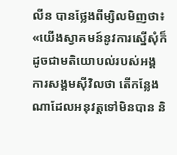លីន បានថ្លែងពីម្សិលមិញថា៖ «យើងស្វាគមន៍នូវការស្នើសុំក៏ដូចជាមតិយោបល់របស់អង្គការសង្គមស៊ីវិលថា តើកន្លែងណាដែលអនុវត្តទៅមិនបាន និ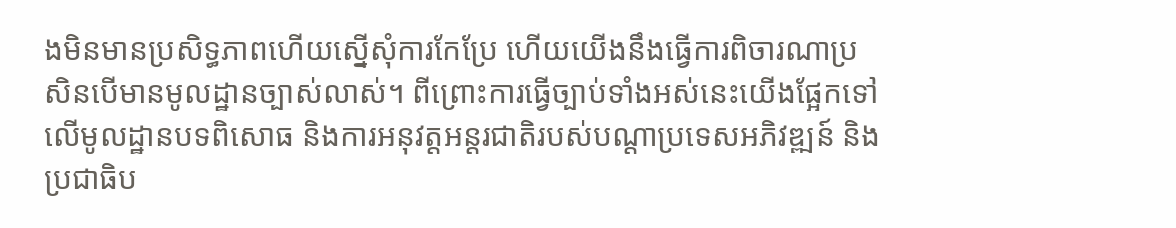ងមិនមានប្រសិទ្ធភាពហើយស្នើសុំការកែប្រែ ហើយយើងនឹងធ្វើការពិចារណាប្រសិនបើមានមូលដ្ឋានច្បាស់លាស់។ ពីព្រោះការធ្វើច្បាប់ទាំងអស់នេះយើងផ្អែកទៅលើមូលដ្ឋានបទពិសោធ និងការអនុវត្តអន្តរជាតិរបស់បណ្តាប្រទេសអភិវឌ្ឍន៍ និងប្រជាធិប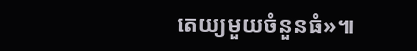តេយ្យមួយចំនួនធំ»៕